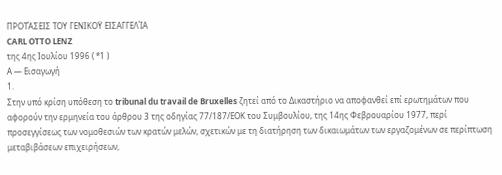ΠΡΟΤΆΣΕΙΣ ΤΟΥ ΓΕΝΙΚΟΫ ΕΙΣΑΓΓΕΛΊΑ
CARL OTTO LENZ
της 4ης Ιουλίου 1996 ( *1 )
Α — Εισαγωγή
1.
Στην υπό κρίση υπόθεση το tribunal du travail de Bruxelles ζητεί από το Δικαστήριο να αποφανθεί επί ερωτημάτων που αφορούν την ερμηνεία του άρθρου 3 της οδηγίας 77/187/ΕΟΚ του Συμβουλίου, της 14ης Φεβρουαρίου 1977, περί προσεγγίσεως των νομοθεσιών των κρατών μελών, σχετικών με τη διατήρηση των δικαιωμάτων των εργαζομένων σε περίπτωση μεταβιβάσεων επιχειρήσεων,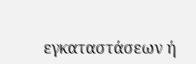εγκαταστάσεων ή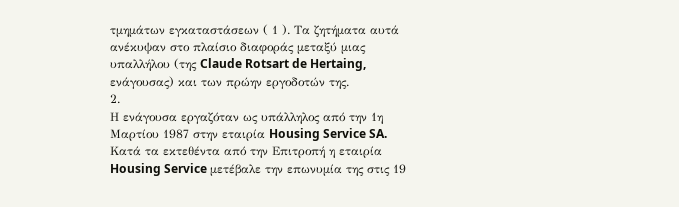τμημάτων εγκαταστάσεων ( 1 ). Τα ζητήματα αυτά ανέκυψαν στο πλαίσιο διαφοράς μεταξύ μιας υπαλλήλου (της Claude Rotsart de Hertaing, ενάγουσας) και των πρώην εργοδοτών της.
2.
Η ενάγουσα εργαζόταν ως υπάλληλος από την 1η Μαρτίου 1987 στην εταιρία Housing Service SA. Κατά τα εκτεθέντα από την Επιτροπή η εταιρία Housing Service μετέβαλε την επωνυμία της στις 19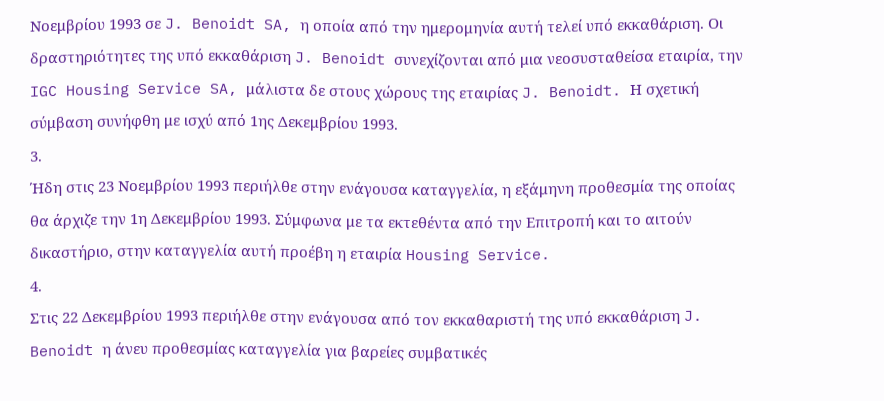Νοεμβρίου 1993 σε J. Benoidt SA, η οποία από την ημερομηνία αυτή τελεί υπό εκκαθάριση. Οι δραστηριότητες της υπό εκκαθάριση J. Benoidt συνεχίζονται από μια νεοσυσταθείσα εταιρία, την IGC Housing Service SA, μάλιστα δε στους χώρους της εταιρίας J. Benoidt. Η σχετική σύμβαση συνήφθη με ισχύ από 1ης Δεκεμβρίου 1993.
3.
Ήδη στις 23 Νοεμβρίου 1993 περιήλθε στην ενάγουσα καταγγελία, η εξάμηνη προθεσμία της οποίας θα άρχιζε την 1η Δεκεμβρίου 1993. Σύμφωνα με τα εκτεθέντα από την Επιτροπή και το αιτούν δικαστήριο, στην καταγγελία αυτή προέβη η εταιρία Housing Service.
4.
Στις 22 Δεκεμβρίου 1993 περιήλθε στην ενάγουσα από τον εκκαθαριστή της υπό εκκαθάριση J. Benoidt η άνευ προθεσμίας καταγγελία για βαρείες συμβατικές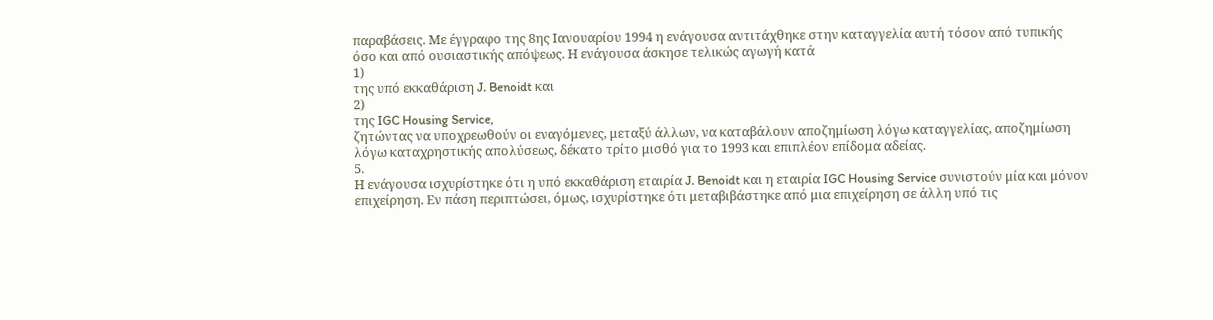παραβάσεις. Με έγγραφο της 8ης Ιανουαρίου 1994 η ενάγουσα αντιτάχθηκε στην καταγγελία αυτή τόσον από τυπικής όσο και από ουσιαστικής απόψεως. Η ενάγουσα άσκησε τελικώς αγωγή κατά
1)
της υπό εκκαθάριση J. Benoidt και
2)
της IGC Housing Service,
ζητώντας να υποχρεωθούν οι εναγόμενες, μεταξύ άλλων, να καταβάλουν αποζημίωση λόγω καταγγελίας, αποζημίωση λόγω καταχρηστικής απολύσεως, δέκατο τρίτο μισθό για το 1993 και επιπλέον επίδομα αδείας.
5.
Η ενάγουσα ισχυρίστηκε ότι η υπό εκκαθάριση εταιρία J. Benoidt και η εταιρία IGC Housing Service συνιστούν μία και μόνον επιχείρηση. Εν πάση περιπτώσει, όμως, ισχυρίστηκε ότι μεταβιβάστηκε από μια επιχείρηση σε άλλη υπό τις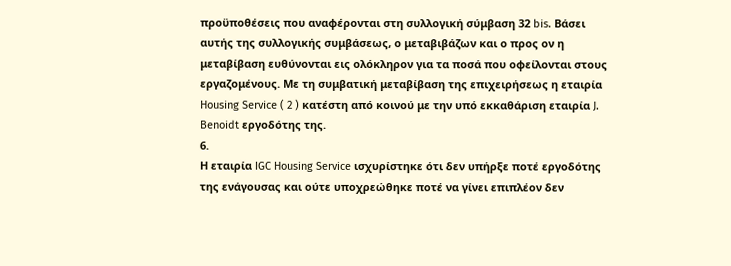προϋποθέσεις που αναφέρονται στη συλλογική σύμβαση 32 bis. Βάσει αυτής της συλλογικής συμβάσεως, ο μεταβιβάζων και ο προς ον η μεταβίβαση ευθύνονται εις ολόκληρον για τα ποσά που οφείλονται στους εργαζομένους. Με τη συμβατική μεταβίβαση της επιχειρήσεως η εταιρία Housing Service ( 2 ) κατέστη από κοινού με την υπό εκκαθάριση εταιρία J. Benoidt εργοδότης της.
6.
Η εταιρία IGC Housing Service ισχυρίστηκε ότι δεν υπήρξε ποτέ εργοδότης της ενάγουσας και ούτε υποχρεώθηκε ποτέ να γίνει επιπλέον δεν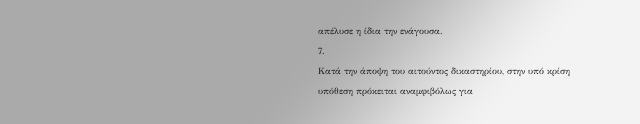απέλυσε η ίδια την ενάγουσα.
7.
Κατά την άποψη του αιτούντος δικαστηρίου, στην υπό κρίση υπόθεση πρόκειται αναμφιβόλως για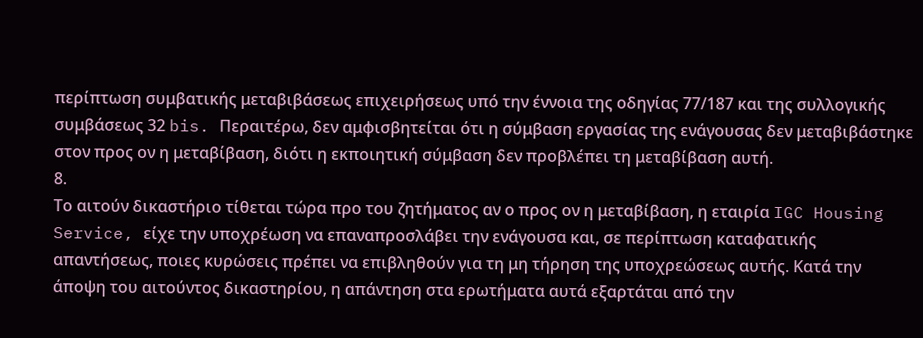περίπτωση συμβατικής μεταβιβάσεως επιχειρήσεως υπό την έννοια της οδηγίας 77/187 και της συλλογικής συμβάσεως 32 bis. Περαιτέρω, δεν αμφισβητείται ότι η σύμβαση εργασίας της ενάγουσας δεν μεταβιβάστηκε στον προς ον η μεταβίβαση, διότι η εκποιητική σύμβαση δεν προβλέπει τη μεταβίβαση αυτή.
8.
Το αιτούν δικαστήριο τίθεται τώρα προ του ζητήματος αν ο προς ον η μεταβίβαση, η εταιρία IGC Housing Service, είχε την υποχρέωση να επαναπροσλάβει την ενάγουσα και, σε περίπτωση καταφατικής απαντήσεως, ποιες κυρώσεις πρέπει να επιβληθούν για τη μη τήρηση της υποχρεώσεως αυτής. Κατά την άποψη του αιτούντος δικαστηρίου, η απάντηση στα ερωτήματα αυτά εξαρτάται από την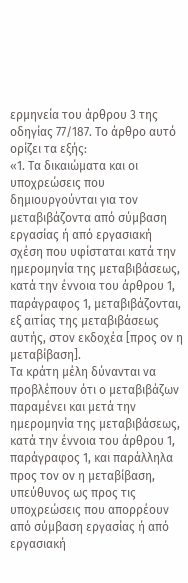ερμηνεία του άρθρου 3 της οδηγίας 77/187. Το άρθρο αυτό ορίζει τα εξής:
«1. Τα δικαιώματα και οι υποχρεώσεις που δημιουργούνται για τον μεταβιβάζοντα από σύμβαση εργασίας ή από εργασιακή σχέση που υφίσταται κατά την ημερομηνία της μεταβιβάσεως, κατά την έννοια του άρθρου 1, παράγραφος 1, μεταβιβάζονται, εξ αιτίας της μεταβιβάσεως αυτής, στον εκδοχέα [προς ον η μεταβίβαση].
Τα κράτη μέλη δύνανται να προβλέπουν ότι ο μεταβιβάζων παραμένει και μετά την ημερομηνία της μεταβιβάσεως, κατά την έννοια του άρθρου 1, παράγραφος 1, και παράλληλα προς τον ον η μεταβίβαση, υπεύθυνος ως προς τις υποχρεώσεις που απορρέουν από σύμβαση εργασίας ή από εργασιακή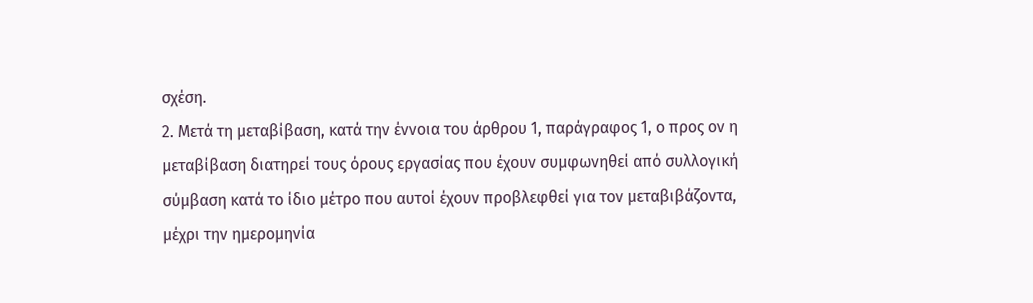σχέση.
2. Μετά τη μεταβίβαση, κατά την έννοια του άρθρου 1, παράγραφος 1, ο προς ον η μεταβίβαση διατηρεί τους όρους εργασίας που έχουν συμφωνηθεί από συλλογική σύμβαση κατά το ίδιο μέτρο που αυτοί έχουν προβλεφθεί για τον μεταβιβάζοντα, μέχρι την ημερομηνία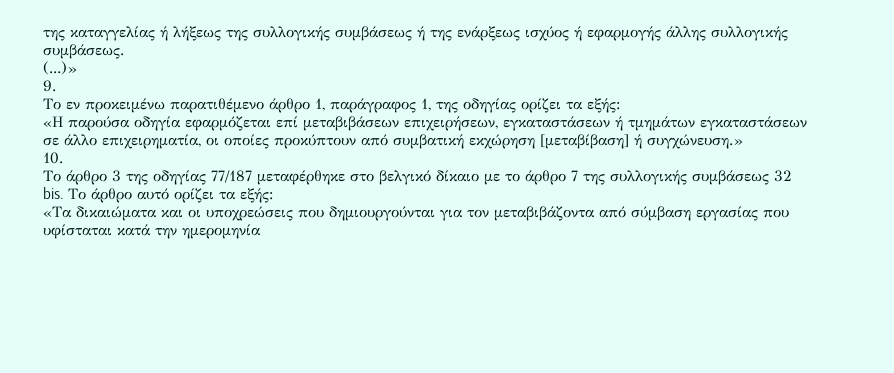της καταγγελίας ή λήξεως της συλλογικής συμβάσεως ή της ενάρξεως ισχύος ή εφαρμογής άλλης συλλογικής συμβάσεως.
(...)»
9.
Το εν προκειμένω παρατιθέμενο άρθρο 1, παράγραφος 1, της οδηγίας ορίζει τα εξής:
«Η παρούσα οδηγία εφαρμόζεται επί μεταβιβάσεων επιχειρήσεων, εγκαταστάσεων ή τμημάτων εγκαταστάσεων σε άλλο επιχειρηματία, οι οποίες προκύπτουν από συμβατική εκχώρηση [μεταβίβαση] ή συγχώνευση.»
10.
Το άρθρο 3 της οδηγίας 77/187 μεταφέρθηκε στο βελγικό δίκαιο με το άρθρο 7 της συλλογικής συμβάσεως 32 bis. Το άρθρο αυτό ορίζει τα εξής:
«Τα δικαιώματα και οι υποχρεώσεις που δημιουργούνται για τον μεταβιβάζοντα από σύμβαση εργασίας που υφίσταται κατά την ημερομηνία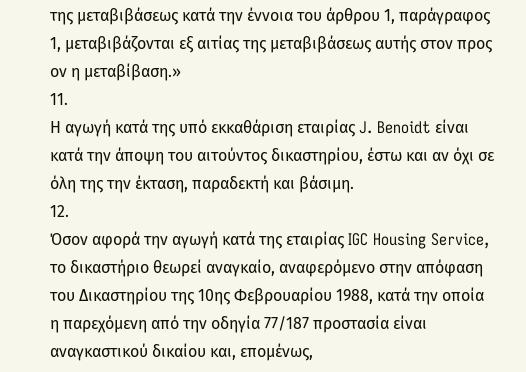της μεταβιβάσεως κατά την έννοια του άρθρου 1, παράγραφος 1, μεταβιβάζονται εξ αιτίας της μεταβιβάσεως αυτής στον προς ον η μεταβίβαση.»
11.
Η αγωγή κατά της υπό εκκαθάριση εταιρίας J. Benoidt είναι κατά την άποψη του αιτούντος δικαστηρίου, έστω και αν όχι σε όλη της την έκταση, παραδεκτή και βάσιμη.
12.
Όσον αφορά την αγωγή κατά της εταιρίας IGC Housing Service, το δικαστήριο θεωρεί αναγκαίο, αναφερόμενο στην απόφαση του Δικαστηρίου της 10ης Φεβρουαρίου 1988, κατά την οποία η παρεχόμενη από την οδηγία 77/187 προστασία είναι αναγκαστικού δικαίου και, επομένως,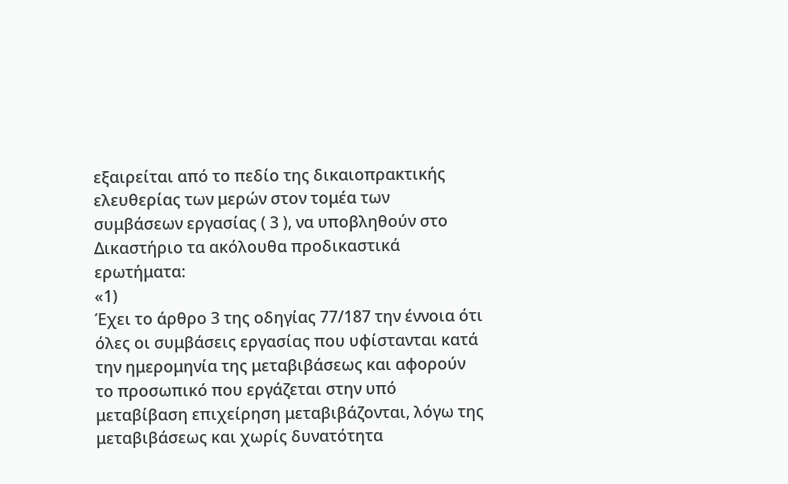εξαιρείται από το πεδίο της δικαιοπρακτικής ελευθερίας των μερών στον τομέα των συμβάσεων εργασίας ( 3 ), να υποβληθούν στο Δικαστήριο τα ακόλουθα προδικαστικά ερωτήματα:
«1)
Έχει το άρθρο 3 της οδηγίας 77/187 την έννοια ότι όλες οι συμβάσεις εργασίας που υφίστανται κατά την ημερομηνία της μεταβιβάσεως και αφορούν το προσωπικό που εργάζεται στην υπό μεταβίβαση επιχείρηση μεταβιβάζονται, λόγω της μεταβιβάσεως και χωρίς δυνατότητα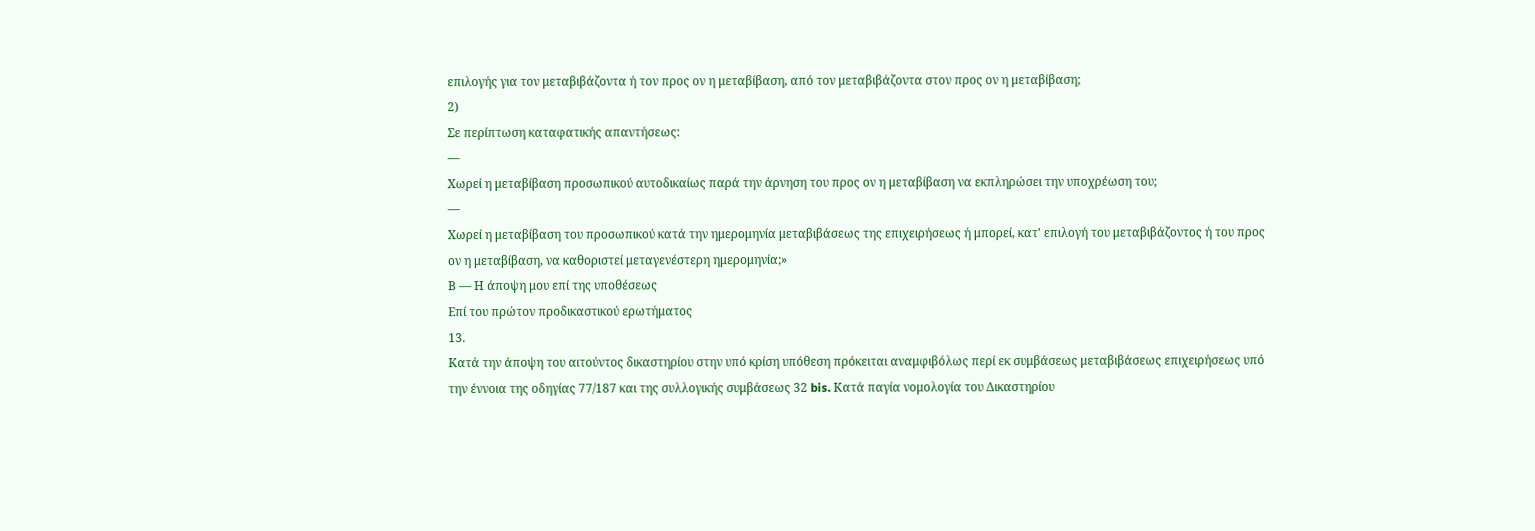επιλογής για τον μεταβιβάζοντα ή τον προς ον η μεταβίβαση, από τον μεταβιβάζοντα στον προς ον η μεταβίβαση;
2)
Σε περίπτωση καταφατικής απαντήσεως:
—
Χωρεί η μεταβίβαση προσωπικού αυτοδικαίως παρά την άρνηση του προς ον η μεταβίβαση να εκπληρώσει την υποχρέωση του;
—
Χωρεί η μεταβίβαση του προσωπικού κατά την ημερομηνία μεταβιβάσεως της επιχειρήσεως ή μπορεί, κατ' επιλογή του μεταβιβάζοντος ή του προς ον η μεταβίβαση, να καθοριστεί μεταγενέστερη ημερομηνία;»
Β — Η άποψη μου επί της υποθέσεως
Επί του πρώτον προδικαστικού ερωτήματος
13.
Κατά την άποψη του αιτούντος δικαστηρίου στην υπό κρίση υπόθεση πρόκειται αναμφιβόλως περί εκ συμβάσεως μεταβιβάσεως επιχειρήσεως υπό την έννοια της οδηγίας 77/187 και της συλλογικής συμβάσεως 32 bis. Κατά παγία νομολογία του Δικαστηρίου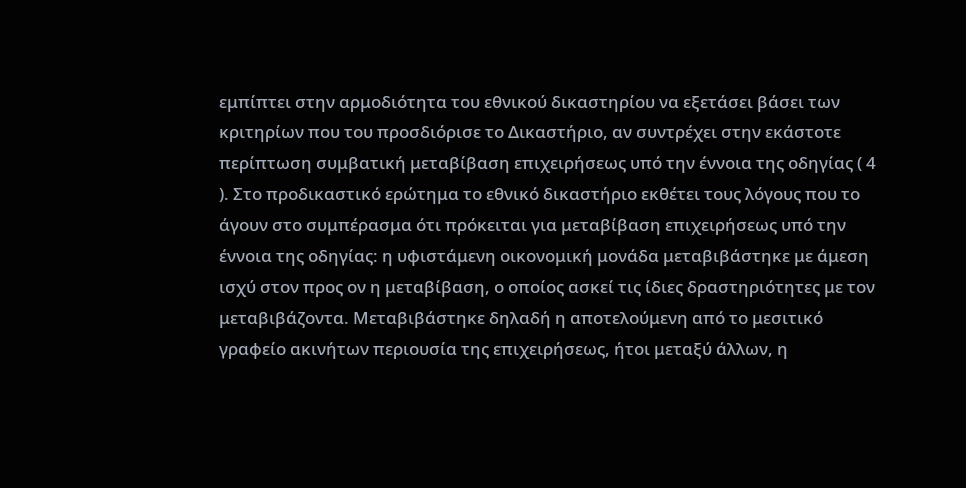εμπίπτει στην αρμοδιότητα του εθνικού δικαστηρίου να εξετάσει βάσει των κριτηρίων που του προσδιόρισε το Δικαστήριο, αν συντρέχει στην εκάστοτε περίπτωση συμβατική μεταβίβαση επιχειρήσεως υπό την έννοια της οδηγίας ( 4 ). Στο προδικαστικό ερώτημα το εθνικό δικαστήριο εκθέτει τους λόγους που το άγουν στο συμπέρασμα ότι πρόκειται για μεταβίβαση επιχειρήσεως υπό την έννοια της οδηγίας: η υφιστάμενη οικονομική μονάδα μεταβιβάστηκε με άμεση ισχύ στον προς ον η μεταβίβαση, ο οποίος ασκεί τις ίδιες δραστηριότητες με τον μεταβιβάζοντα. Μεταβιβάστηκε δηλαδή η αποτελούμενη από το μεσιτικό γραφείο ακινήτων περιουσία της επιχειρήσεως, ήτοι μεταξύ άλλων, η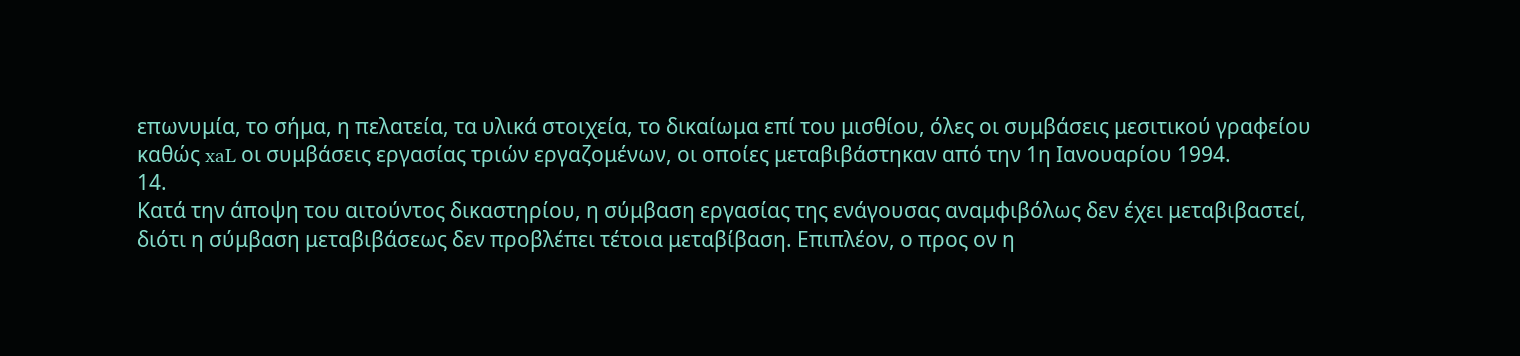επωνυμία, το σήμα, η πελατεία, τα υλικά στοιχεία, το δικαίωμα επί του μισθίου, όλες οι συμβάσεις μεσιτικού γραφείου καθώς xaL οι συμβάσεις εργασίας τριών εργαζομένων, οι οποίες μεταβιβάστηκαν από την 1η Ιανουαρίου 1994.
14.
Κατά την άποψη του αιτούντος δικαστηρίου, η σύμβαση εργασίας της ενάγουσας αναμφιβόλως δεν έχει μεταβιβαστεί, διότι η σύμβαση μεταβιβάσεως δεν προβλέπει τέτοια μεταβίβαση. Επιπλέον, ο προς ον η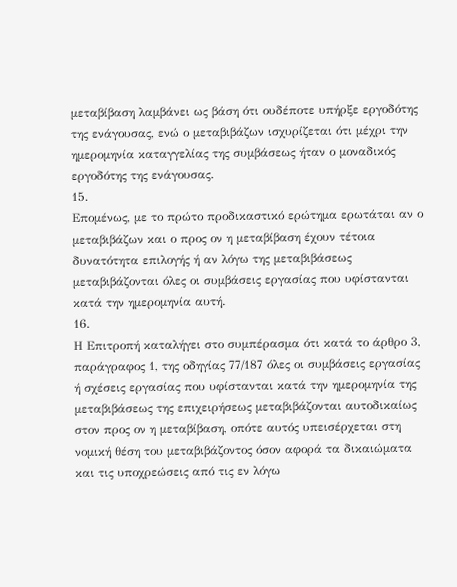μεταβίβαση λαμβάνει ως βάση ότι ουδέποτε υπήρξε εργοδότης της ενάγουσας, ενώ ο μεταβιβάζων ισχυρίζεται ότι μέχρι την ημερομηνία καταγγελίας της συμβάσεως ήταν ο μοναδικός εργοδότης της ενάγουσας.
15.
Επομένως, με το πρώτο προδικαστικό ερώτημα ερωτάται αν ο μεταβιβάζων και ο προς ον η μεταβίβαση έχουν τέτοια δυνατότητα επιλογής ή αν λόγω της μεταβιβάσεως μεταβιβάζονται όλες οι συμβάσεις εργασίας που υφίστανται κατά την ημερομηνία αυτή.
16.
Η Επιτροπή καταλήγει στο συμπέρασμα ότι κατά το άρθρο 3, παράγραφος 1, της οδηγίας 77/187 όλες οι συμβάσεις εργασίας ή σχέσεις εργασίας που υφίστανται κατά την ημερομηνία της μεταβιβάσεως της επιχειρήσεως μεταβιβάζονται αυτοδικαίως στον προς ον η μεταβίβαση, οπότε αυτός υπεισέρχεται στη νομική θέση του μεταβιβάζοντος όσον αφορά τα δικαιώματα και τις υποχρεώσεις από τις εν λόγω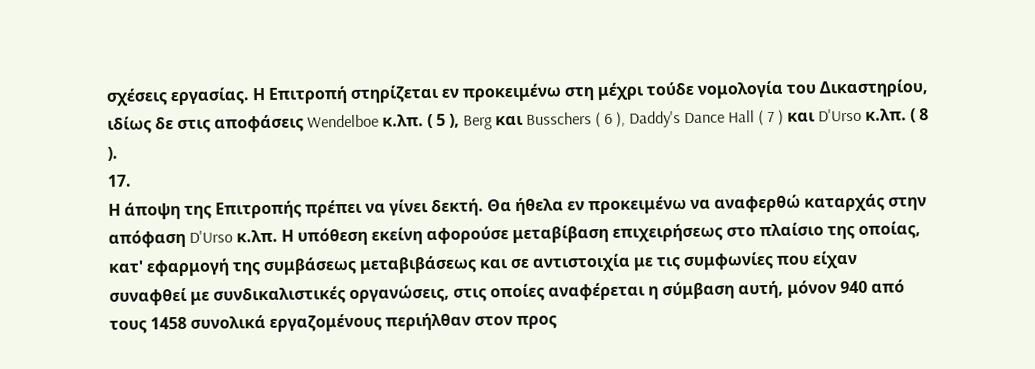σχέσεις εργασίας. Η Επιτροπή στηρίζεται εν προκειμένω στη μέχρι τούδε νομολογία του Δικαστηρίου, ιδίως δε στις αποφάσεις Wendelboe κ.λπ. ( 5 ), Berg και Busschers ( 6 ), Daddy's Dance Hall ( 7 ) και D'Urso κ.λπ. ( 8 ).
17.
Η άποψη της Επιτροπής πρέπει να γίνει δεκτή. Θα ήθελα εν προκειμένω να αναφερθώ καταρχάς στην απόφαση D'Urso κ.λπ. Η υπόθεση εκείνη αφορούσε μεταβίβαση επιχειρήσεως στο πλαίσιο της οποίας, κατ' εφαρμογή της συμβάσεως μεταβιβάσεως και σε αντιστοιχία με τις συμφωνίες που είχαν συναφθεί με συνδικαλιστικές οργανώσεις, στις οποίες αναφέρεται η σύμβαση αυτή, μόνον 940 από τους 1458 συνολικά εργαζομένους περιήλθαν στον προς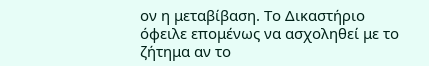ον η μεταβίβαση. Το Δικαστήριο όφειλε επομένως να ασχοληθεί με το ζήτημα αν το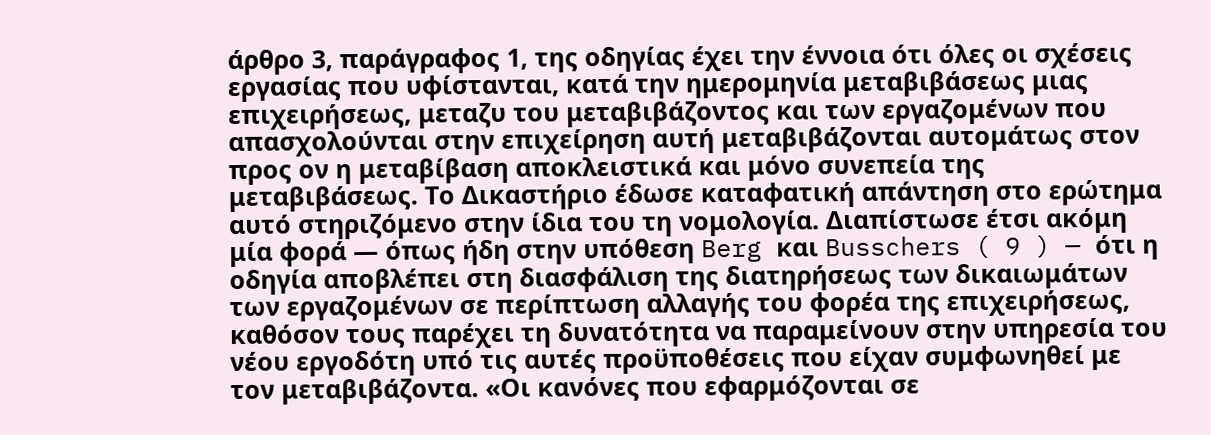άρθρο 3, παράγραφος 1, της οδηγίας έχει την έννοια ότι όλες οι σχέσεις εργασίας που υφίστανται, κατά την ημερομηνία μεταβιβάσεως μιας επιχειρήσεως, μεταζυ του μεταβιβάζοντος και των εργαζομένων που απασχολούνται στην επιχείρηση αυτή μεταβιβάζονται αυτομάτως στον προς ον η μεταβίβαση αποκλειστικά και μόνο συνεπεία της μεταβιβάσεως. Το Δικαστήριο έδωσε καταφατική απάντηση στο ερώτημα αυτό στηριζόμενο στην ίδια του τη νομολογία. Διαπίστωσε έτσι ακόμη μία φορά — όπως ήδη στην υπόθεση Berg και Busschers ( 9 ) — ότι η οδηγία αποβλέπει στη διασφάλιση της διατηρήσεως των δικαιωμάτων των εργαζομένων σε περίπτωση αλλαγής του φορέα της επιχειρήσεως, καθόσον τους παρέχει τη δυνατότητα να παραμείνουν στην υπηρεσία του νέου εργοδότη υπό τις αυτές προϋποθέσεις που είχαν συμφωνηθεί με τον μεταβιβάζοντα. «Οι κανόνες που εφαρμόζονται σε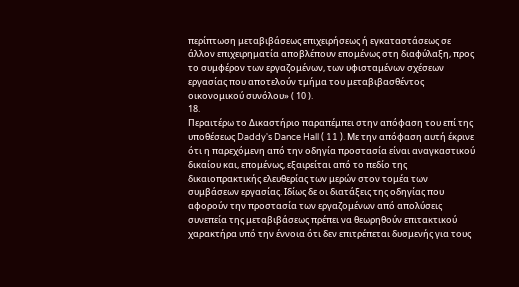περίπτωση μεταβιβάσεως επιχειρήσεως ή εγκαταστάσεως σε άλλον επιχειρηματία αποβλέπουν επομένως στη διαφύλαξη, προς το συμφέρον των εργαζομένων, των υφισταμένων σχέσεων εργασίας που αποτελούν τμήμα του μεταβιβασθέντος οικονομικού συνόλου» ( 10 ).
18.
Περαιτέρω το Δικαστήριο παραπέμπει στην απόφαση του επί της υποθέσεως Daddy's Dance Hall ( 11 ). Με την απόφαση αυτή έκρινε ότι η παρεχόμενη από την οδηγία προστασία είναι αναγκαστικού δικαίου και, επομένως, εξαιρείται από το πεδίο της δικαιοπρακτικής ελευθερίας των μερών στον τομέα των συμβάσεων εργασίας. Ιδίως δε οι διατάξεις της οδηγίας που αφορούν την προστασία των εργαζομένων από απολύσεις συνεπεία της μεταβιβάσεως πρέπει να θεωρηθούν επιτακτικού χαρακτήρα υπό την έννοια ότι δεν επιτρέπεται δυσμενής για τους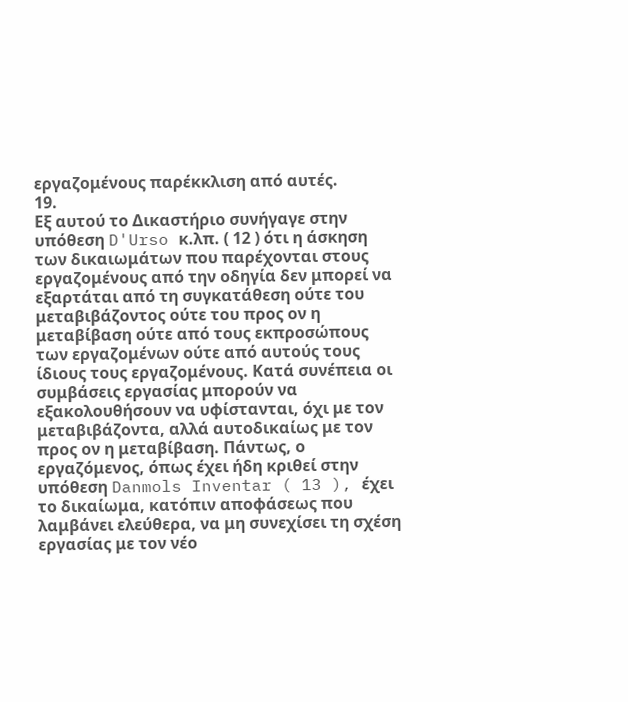εργαζομένους παρέκκλιση από αυτές.
19.
Εξ αυτού το Δικαστήριο συνήγαγε στην υπόθεση D'Urso κ.λπ. ( 12 ) ότι η άσκηση των δικαιωμάτων που παρέχονται στους εργαζομένους από την οδηγία δεν μπορεί να εξαρτάται από τη συγκατάθεση ούτε του μεταβιβάζοντος ούτε του προς ον η μεταβίβαση ούτε από τους εκπροσώπους των εργαζομένων ούτε από αυτούς τους ίδιους τους εργαζομένους. Κατά συνέπεια οι συμβάσεις εργασίας μπορούν να εξακολουθήσουν να υφίστανται, όχι με τον μεταβιβάζοντα, αλλά αυτοδικαίως με τον προς ον η μεταβίβαση. Πάντως, ο εργαζόμενος, όπως έχει ήδη κριθεί στην υπόθεση Danmols Inventar ( 13 ), έχει το δικαίωμα, κατόπιν αποφάσεως που λαμβάνει ελεύθερα, να μη συνεχίσει τη σχέση εργασίας με τον νέο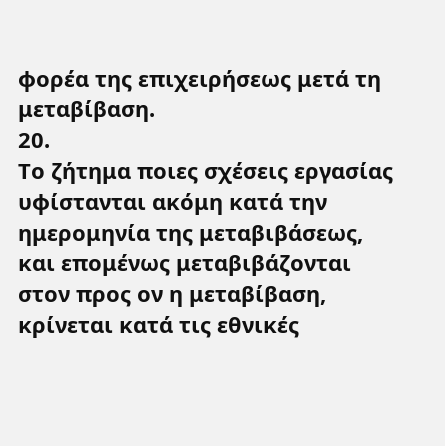φορέα της επιχειρήσεως μετά τη μεταβίβαση.
20.
Το ζήτημα ποιες σχέσεις εργασίας υφίστανται ακόμη κατά την ημερομηνία της μεταβιβάσεως, και επομένως μεταβιβάζονται στον προς ον η μεταβίβαση, κρίνεται κατά τις εθνικές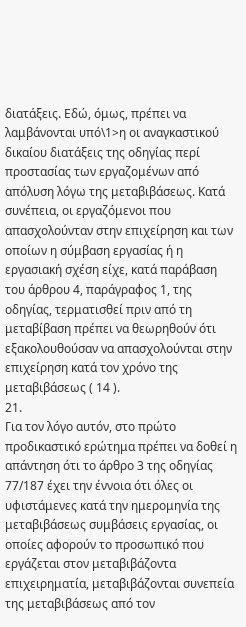διατάξεις. Εδώ, όμως, πρέπει να λαμβάνονται υπό\1>η οι αναγκαστικού δικαίου διατάξεις της οδηγίας περί προστασίας των εργαζομένων από απόλυση λόγω της μεταβιβάσεως. Κατά συνέπεια, οι εργαζόμενοι που απασχολούνταν στην επιχείρηση και των οποίων η σύμβαση εργασίας ή η εργασιακή σχέση είχε, κατά παράβαση του άρθρου 4, παράγραφος 1, της οδηγίας, τερματισθεί πριν από τη μεταβίβαση πρέπει να θεωρηθούν ότι εξακολουθούσαν να απασχολούνται στην επιχείρηση κατά τον χρόνο της μεταβιβάσεως ( 14 ).
21.
Για τον λόγο αυτόν, στο πρώτο προδικαστικό ερώτημα πρέπει να δοθεί η απάντηση ότι το άρθρο 3 της οδηγίας 77/187 έχει την έννοια ότι όλες οι υφιστάμενες κατά την ημερομηνία της μεταβιβάσεως συμβάσεις εργασίας, οι οποίες αφορούν το προσωπικό που εργάζεται στον μεταβιβάζοντα επιχειρηματία, μεταβιβάζονται συνεπεία της μεταβιβάσεως από τον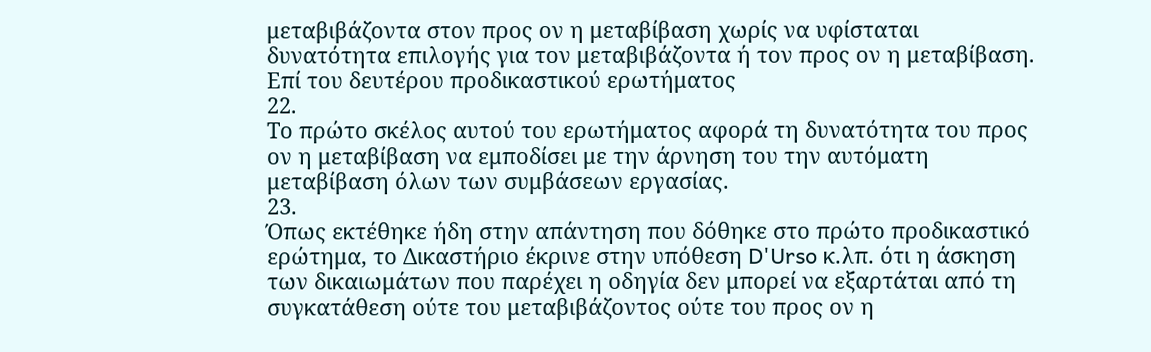μεταβιβάζοντα στον προς ον η μεταβίβαση χωρίς να υφίσταται δυνατότητα επιλογής για τον μεταβιβάζοντα ή τον προς ον η μεταβίβαση.
Επί του δευτέρου προδικαστικού ερωτήματος
22.
Το πρώτο σκέλος αυτού του ερωτήματος αφορά τη δυνατότητα του προς ον η μεταβίβαση να εμποδίσει με την άρνηση του την αυτόματη μεταβίβαση όλων των συμβάσεων εργασίας.
23.
Όπως εκτέθηκε ήδη στην απάντηση που δόθηκε στο πρώτο προδικαστικό ερώτημα, το Δικαστήριο έκρινε στην υπόθεση D'Urso κ.λπ. ότι η άσκηση των δικαιωμάτων που παρέχει η οδηγία δεν μπορεί να εξαρτάται από τη συγκατάθεση ούτε του μεταβιβάζοντος ούτε του προς ον η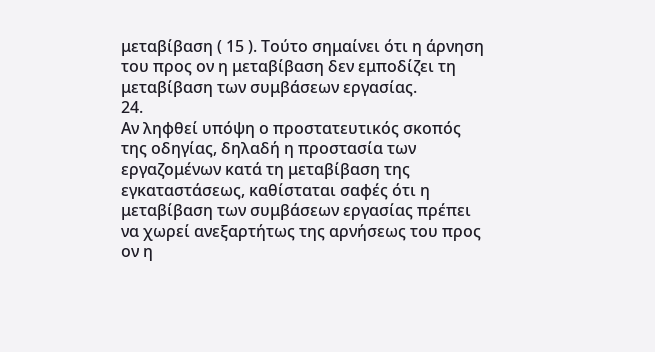μεταβίβαση ( 15 ). Τούτο σημαίνει ότι η άρνηση του προς ον η μεταβίβαση δεν εμποδίζει τη μεταβίβαση των συμβάσεων εργασίας.
24.
Αν ληφθεί υπόψη ο προστατευτικός σκοπός της οδηγίας, δηλαδή η προστασία των εργαζομένων κατά τη μεταβίβαση της εγκαταστάσεως, καθίσταται σαφές ότι η μεταβίβαση των συμβάσεων εργασίας πρέπει να χωρεί ανεξαρτήτως της αρνήσεως του προς ον η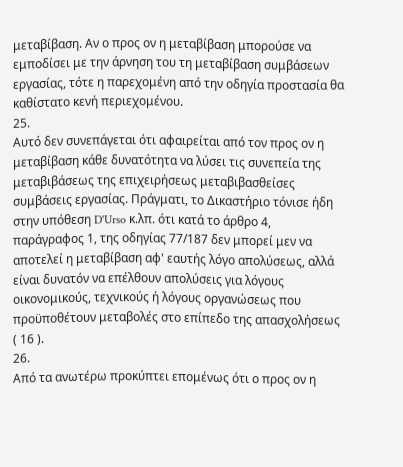μεταβίβαση. Αν ο προς ον η μεταβίβαση μπορούσε να εμποδίσει με την άρνηση του τη μεταβίβαση συμβάσεων εργασίας, τότε η παρεχομένη από την οδηγία προστασία θα καθίστατο κενή περιεχομένου.
25.
Αυτό δεν συνεπάγεται ότι αφαιρείται από τον προς ον η μεταβίβαση κάθε δυνατότητα να λύσει τις συνεπεία της μεταβιβάσεως της επιχειρήσεως μεταβιβασθείσες συμβάσεις εργασίας. Πράγματι, το Δικαστήριο τόνισε ήδη στην υπόθεση D'Urso κ.λπ. ότι κατά το άρθρο 4, παράγραφος 1, της οδηγίας 77/187 δεν μπορεί μεν να αποτελεί η μεταβίβαση αφ' εαυτής λόγο απολύσεως, αλλά είναι δυνατόν να επέλθουν απολύσεις για λόγους οικονομικούς, τεχνικούς ή λόγους οργανώσεως που προϋποθέτουν μεταβολές στο επίπεδο της απασχολήσεως ( 16 ).
26.
Από τα ανωτέρω προκύπτει επομένως ότι ο προς ον η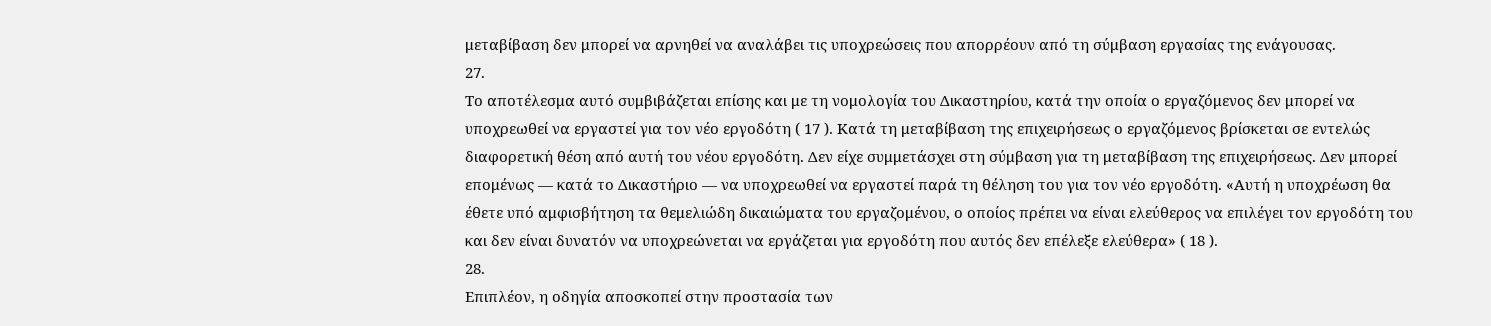μεταβίβαση δεν μπορεί να αρνηθεί να αναλάβει τις υποχρεώσεις που απορρέουν από τη σύμβαση εργασίας της ενάγουσας.
27.
Το αποτέλεσμα αυτό συμβιβάζεται επίσης και με τη νομολογία του Δικαστηρίου, κατά την οποία ο εργαζόμενος δεν μπορεί να υποχρεωθεί να εργαστεί για τον νέο εργοδότη ( 17 ). Κατά τη μεταβίβαση της επιχειρήσεως ο εργαζόμενος βρίσκεται σε εντελώς διαφορετική θέση από αυτή του νέου εργοδότη. Δεν είχε συμμετάσχει στη σύμβαση για τη μεταβίβαση της επιχειρήσεως. Δεν μπορεί επομένως — κατά το Δικαστήριο — να υποχρεωθεί να εργαστεί παρά τη θέληση του για τον νέο εργοδότη. «Αυτή η υποχρέωση θα έθετε υπό αμφισβήτηση τα θεμελιώδη δικαιώματα του εργαζομένου, ο οποίος πρέπει να είναι ελεύθερος να επιλέγει τον εργοδότη του και δεν είναι δυνατόν να υποχρεώνεται να εργάζεται για εργοδότη που αυτός δεν επέλεξε ελεύθερα» ( 18 ).
28.
Επιπλέον, η οδηγία αποσκοπεί στην προστασία των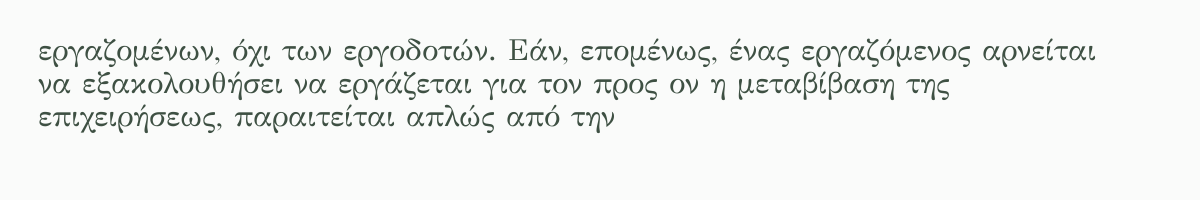εργαζομένων, όχι των εργοδοτών. Εάν, επομένως, ένας εργαζόμενος αρνείται να εξακολουθήσει να εργάζεται για τον προς ον η μεταβίβαση της επιχειρήσεως, παραιτείται απλώς από την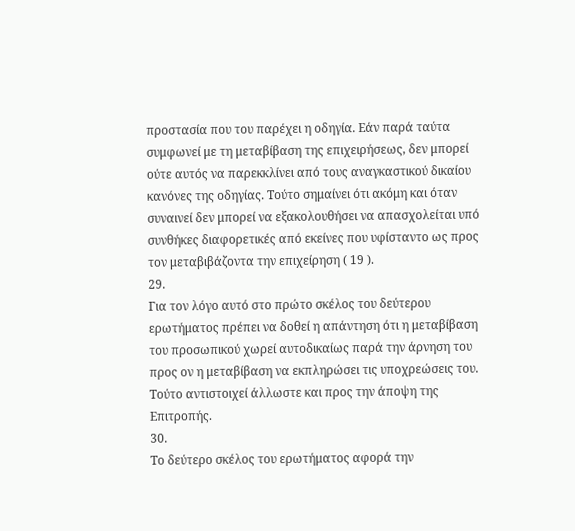προστασία που του παρέχει η οδηγία. Εάν παρά ταύτα συμφωνεί με τη μεταβίβαση της επιχειρήσεως, δεν μπορεί ούτε αυτός να παρεκκλίνει από τους αναγκαστικού δικαίου κανόνες της οδηγίας. Τούτο σημαίνει ότι ακόμη και όταν συναινεί δεν μπορεί να εξακολουθήσει να απασχολείται υπό συνθήκες διαφορετικές από εκείνες που υφίσταντο ως προς τον μεταβιβάζοντα την επιχείρηση ( 19 ).
29.
Για τον λόγο αυτό στο πρώτο σκέλος του δεύτερου ερωτήματος πρέπει να δοθεί η απάντηση ότι η μεταβίβαση του προσωπικού χωρεί αυτοδικαίως παρά την άρνηση του προς ον η μεταβίβαση να εκπληρώσει τις υποχρεώσεις του. Τούτο αντιστοιχεί άλλωστε και προς την άποψη της Επιτροπής.
30.
Το δεύτερο σκέλος του ερωτήματος αφορά την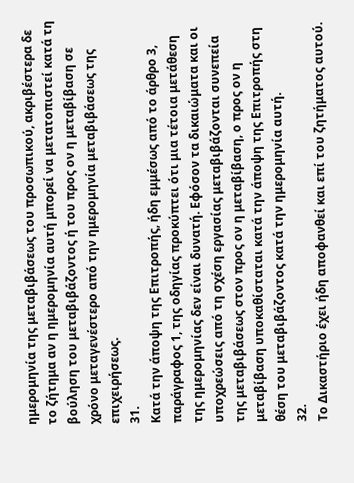ημερομηνία της μεταβιβάσεως του προσωπικού, ακριβέστερα δε το ζήτημα αν η ημερομηνία αυτή μπορεί να μετατοπιστεί κατά τη βούληση του μεταβιβάζοντος ή του προς ον η μεταβίβαση σε χρόνο μεταγενέστερο από την ημερομηνία μεταβιβάσεως της επιχειρήσεως.
31.
Κατά την άποψη της Επιτροπής, ήδη εμμέσως από το άρθρο 3, παράγραφος 1, της οδηγίας προκύπτει ότι μια τέτοια μετάθεση της ημερομηνίας δεν είναι δυνατή. Εφόσον τα δικαιώματα και οι υποχρεώσεις από τη σχέση εργασίας μεταβιβάζονται συνεπεία της μεταβιβάσεως στον προς ον η μεταβίβαση, ο προς ον η μεταβίβαση υποκαθίσταται κατά την άποψη της Επιτροπής στη θέση του μεταβιβάζοντος κατά την ημερομηνία αυτή.
32.
Το Δικαστήριο έχει ήδη αποφανθεί και επί του ζητήματος αυτού.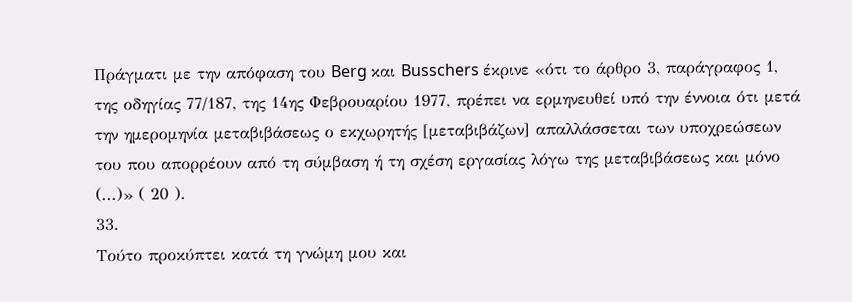Πράγματι με την απόφαση του Berg και Busschers έκρινε «ότι το άρθρο 3, παράγραφος 1, της οδηγίας 77/187, της 14ης Φεβρουαρίου 1977, πρέπει να ερμηνευθεί υπό την έννοια ότι μετά την ημερομηνία μεταβιβάσεως ο εκχωρητής [μεταβιβάζων] απαλλάσσεται των υποχρεώσεων του που απορρέουν από τη σύμβαση ή τη σχέση εργασίας λόγω της μεταβιβάσεως και μόνο (...)» ( 20 ).
33.
Τούτο προκύπτει κατά τη γνώμη μου και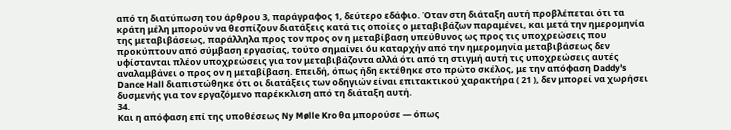από τη διατύπωση του άρθρου 3, παράγραφος 1, δεύτερο εδάφιο. Όταν στη διάταξη αυτή προβλέπεται ότι τα κράτη μέλη μπορούν να θεσπίζουν διατάξεις κατά τις οποίες ο μεταβιβάζων παραμένει, και μετά την ημερομηνία της μεταβιβάσεως, παράλληλα προς τον προς ον η μεταβίβαση υπεύθυνος ως προς τις υποχρεώσεις που προκύπτουν από σύμβαση εργασίας, τούτο σημαίνει óu καταρχήν από την ημερομηνία μεταβιβάσεως δεν υφίστανται πλέον υποχρεώσεις για τον μεταβιβάζοντα αλλά ότι από τη στιγμή αυτή τις υποχρεώσεις αυτές αναλαμβάνει ο προς ον η μεταβίβαση. Επειδή, όπως ήδη εκτέθηκε στο πρώτο σκέλος, με την απόφαση Daddy's Dance Hall διαπιστώθηκε ότι οι διατάξεις των οδηγιών είναι επιτακτικού χαρακτήρα ( 21 ), δεν μπορεί να χωρήσει δυσμενής για τον εργαζόμενο παρέκκλιση από τη διάταξη αυτή.
34.
Και η απόφαση επί της υποθέσεως Ny Mølle Kro θα μπορούσε — όπως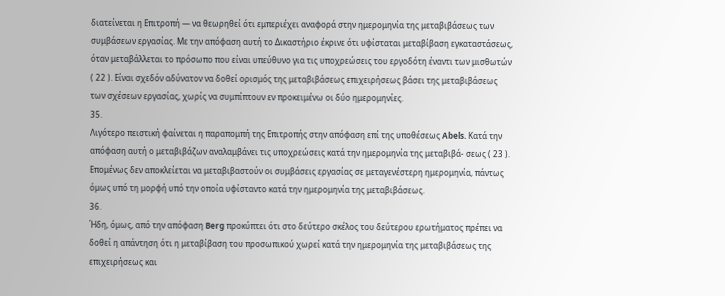διατείνεται η Επιτροπή — να θεωρηθεί ότι εμπεριέχει αναφορά στην ημερομηνία της μεταβιβάσεως των συμβάσεων εργασίας. Με την απόφαση αυτή το Δικαστήριο έκρινε ότι υφίσταται μεταβίβαση εγκαταστάσεως, όταν μεταβάλλεται το πρόσωπο που είναι υπεύθυνο για τις υποχρεώσεις του εργοδότη έναντι των μισθωτών ( 22 ). Είναι σχεδόν αδύνατον να δοθεί ορισμός της μεταβιβάσεως επιχειρήσεως βάσει της μεταβιβάσεως των σχέσεων εργασίας, χωρίς να συμπίπτουν εν προκειμένω οι δύο ημερομηνίες.
35.
Λιγότερο πειστική φαίνεται η παραπομπή της Επιτροπής στην απόφαση επί της υποθέσεως Abels. Κατά την απόφαση αυτή ο μεταβιβάζων αναλαμβάνει τις υποχρεώσεις κατά την ημερομηνία της μεταβιβά- σεως ( 23 ). Επομένως δεν αποκλείεται να μεταβιβαστούν οι συμβάσεις εργασίας σε μεταγενέστερη ημερομηνία, πάντως όμως υπό τη μορφή υπό την οποία υφίσταντο κατά την ημερομηνία της μεταβιβάσεως.
36.
Ήδη, όμως, από την απόφαση Berg προκύπτει ότι στο δεύτερο σκέλος του δεύτερου ερωτήματος πρέπει να δοθεί η απάντηση ότι η μεταβίβαση του προσωπικού χωρεί κατά την ημερομηνία της μεταβιβάσεως της επιχειρήσεως και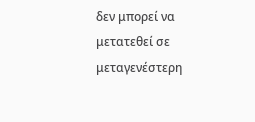δεν μπορεί να μετατεθεί σε μεταγενέστερη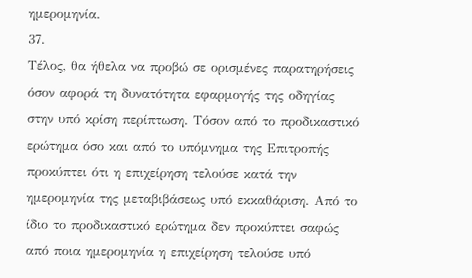ημερομηνία.
37.
Τέλος, θα ήθελα να προβώ σε ορισμένες παρατηρήσεις όσον αφορά τη δυνατότητα εφαρμογής της οδηγίας στην υπό κρίση περίπτωση. Τόσον από το προδικαστικό ερώτημα όσο και από το υπόμνημα της Επιτροπής προκύπτει ότι η επιχείρηση τελούσε κατά την ημερομηνία της μεταβιβάσεως υπό εκκαθάριση. Από το ίδιο το προδικαστικό ερώτημα δεν προκύπτει σαφώς από ποια ημερομηνία η επιχείρηση τελούσε υπό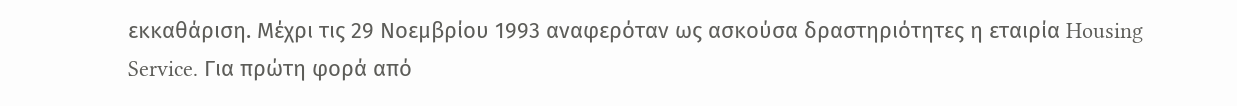εκκαθάριση. Μέχρι τις 29 Νοεμβρίου 1993 αναφερόταν ως ασκούσα δραστηριότητες η εταιρία Housing Service. Για πρώτη φορά από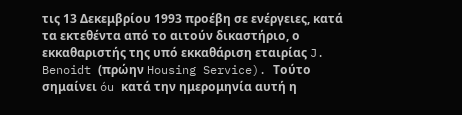τις 13 Δεκεμβρίου 1993 προέβη σε ενέργειες, κατά τα εκτεθέντα από το αιτούν δικαστήριο, ο εκκαθαριστής της υπό εκκαθάριση εταιρίας J. Benoidt (πρώην Housing Service). Τούτο σημαίνει óu κατά την ημερομηνία αυτή η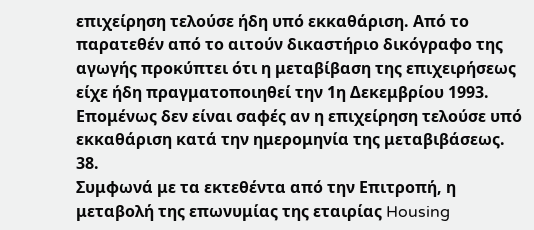επιχείρηση τελούσε ήδη υπό εκκαθάριση. Από το παρατεθέν από το αιτούν δικαστήριο δικόγραφο της αγωγής προκύπτει ότι η μεταβίβαση της επιχειρήσεως είχε ήδη πραγματοποιηθεί την 1η Δεκεμβρίου 1993. Επομένως δεν είναι σαφές αν η επιχείρηση τελούσε υπό εκκαθάριση κατά την ημερομηνία της μεταβιβάσεως.
38.
Συμφωνά με τα εκτεθέντα από την Επιτροπή, η μεταβολή της επωνυμίας της εταιρίας Housing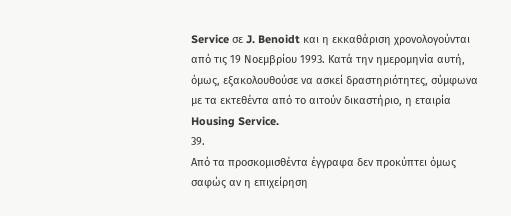Service σε J. Benoidt και η εκκαθάριση χρονολογούνται από τις 19 Νοεμβρίου 1993. Κατά την ημερομηνία αυτή, όμως, εξακολουθούσε να ασκεί δραστηριότητες, σύμφωνα με τα εκτεθέντα από το αιτούν δικαστήριο, η εταιρία Housing Service.
39.
Από τα προσκομισθέντα έγγραφα δεν προκύπτει όμως σαφώς αν η επιχείρηση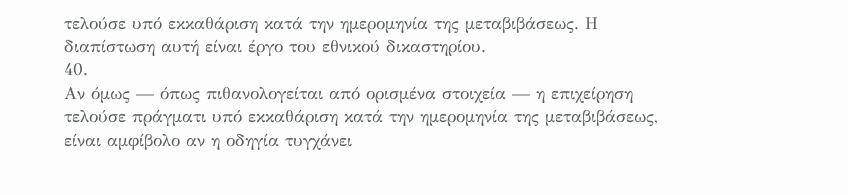τελούσε υπό εκκαθάριση κατά την ημερομηνία της μεταβιβάσεως. Η διαπίστωση αυτή είναι έργο του εθνικού δικαστηρίου.
40.
Αν όμως — όπως πιθανολογείται από ορισμένα στοιχεία — η επιχείρηση τελούσε πράγματι υπό εκκαθάριση κατά την ημερομηνία της μεταβιβάσεως, είναι αμφίβολο αν η οδηγία τυγχάνει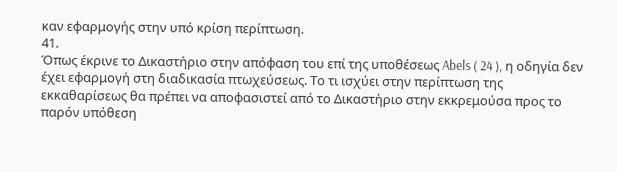καν εφαρμογής στην υπό κρίση περίπτωση.
41.
Όπως έκρινε το Δικαστήριο στην απόφαση του επί της υποθέσεως Abels ( 24 ), η οδηγία δεν έχει εφαρμογή στη διαδικασία πτωχεύσεως. Το τι ισχύει στην περίπτωση της εκκαθαρίσεως θα πρέπει να αποφασιστεί από το Δικαστήριο στην εκκρεμούσα προς το παρόν υπόθεση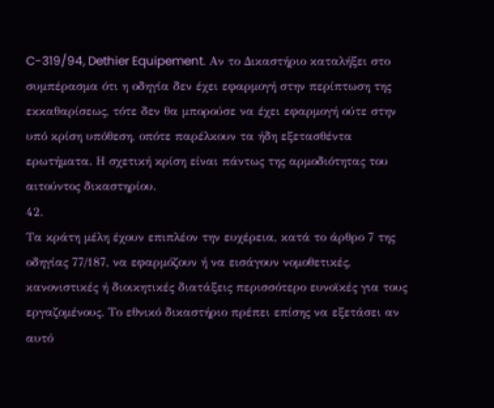C-319/94, Dethier Equipement. Αν το Δικαστήριο καταλήξει στο συμπέρασμα ότι η οδηγία δεν έχει εφαρμογή στην περίπτωση της εκκαθαρίσεως, τότε δεν θα μπορούσε να έχει εφαρμογή ούτε στην υπό κρίση υπόθεση, οπότε παρέλκουν τα ήδη εξετασθέντα ερωτήματα. Η σχετική κρίση είναι πάντως της αρμοδιότητας του αιτούντος δικαστηρίου.
42.
Τα κράτη μέλη έχουν επιπλέον την ευχέρεια, κατά το άρθρο 7 της οδηγίας 77/187, να εφαρμόζουν ή να εισάγουν νομοθετικές, κανονιστικές ή διοικητικές διατάξεις περισσότερο ευνοϊκές για τους εργαζομένους. Το εθνικό δικαστήριο πρέπει επίσης να εξετάσει αν αυτό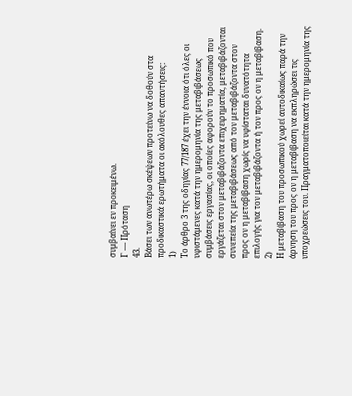συμβαίνει εν προκειμένω.
Γ — Πρόταση
43.
Βάσει των ανωτέρω σκέψεων προτείνω να δοθούν στα προδικαστικά ερωτήματα οι ακόλουθες απαντήσεις:
1)
Το άρθρο 3 της οδηγίας 77/187 έχει την έννοια ότι όλες οι υφιστάμενες κατά την ημερομηνία της μεταβιβάσεως συμβάσεις εργασίας, οι οποίες αφορούν το προσωπικό που εργάζεται στον μεταβιβάζοντα επιχειρηματία, μεταβιβάζονται συνεπεία της μεταβιβάσεως από τον μεταβιβάζοντα στον προς ον η μεταβίβαση χωρίς να υφίσταται δυνατότητα επιλογής για τον μεταβιβάζοντα ή τον προς ον η μεταβίβαση.
2)
Η μεταβίβαση του προσωπικού χωρεί αυτοδικαίως παρά την άρνηση του προς ον η μεταβίβαση να εκπληρώσει τις υποχρεώσεις του. Πραγματοποιείται κατά την ημερομηνία της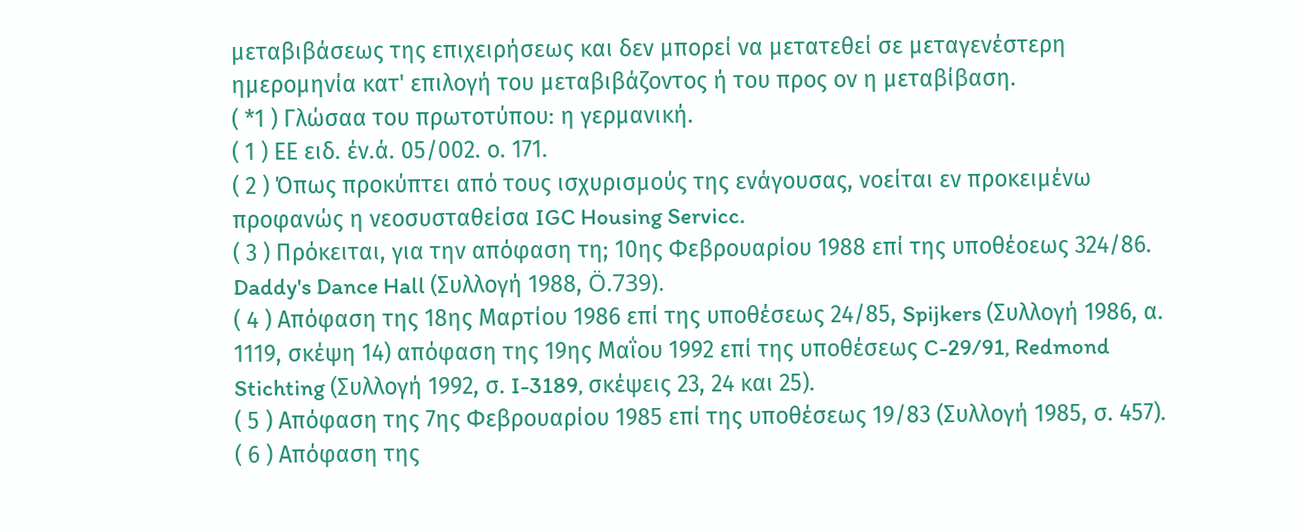μεταβιβάσεως της επιχειρήσεως και δεν μπορεί να μετατεθεί σε μεταγενέστερη ημερομηνία κατ' επιλογή του μεταβιβάζοντος ή του προς ον η μεταβίβαση.
( *1 ) Γλώσαα του πρωτοτύπου: η γερμανική.
( 1 ) ΕΕ ειδ. έν.ά. 05/002. ο. 171.
( 2 ) Όπως προκύπτει από τους ισχυρισμούς της ενάγουσας, νοείται εν προκειμένω προφανώς η νεοσυσταθείσα IGC Housing Servicc.
( 3 ) Πρόκειται, για την απόφαση τη; 10ης Φεβρουαρίου 1988 επί της υποθέοεως 324/86. Daddy's Dance Hall (Συλλογή 1988, Ö.739).
( 4 ) Απόφαση της 18ης Μαρτίου 1986 επί της υποθέσεως 24/85, Spijkers (Συλλογή 1986, α. 1119, σκέψη 14) απόφαση της 19ης Μαΐου 1992 επί της υποθέσεως C-29/91, Redmond Stichting (Συλλογή 1992, σ. I-3189, σκέψεις 23, 24 και 25).
( 5 ) Απόφαση της 7ης Φεβρουαρίου 1985 επί της υποθέσεως 19/83 (Συλλογή 1985, σ. 457).
( 6 ) Απόφαση της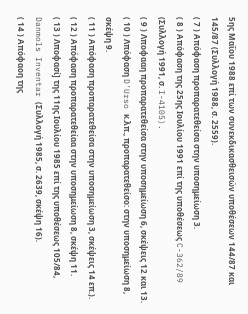5ης Μαΐου 1988 επί των συνεκδικασθεισών υποθέσεων 144/87 και 145/87 (Συλλογή 1988, σ. 2559).
( 7 ) Απόφαση προπαρατεθείσα στην υποσημείωση 3.
( 8 ) Απόφαση της 25ης Ιουλίου 1991 επί της υποθέσεως C-362/89 (Συλλογή 1991, σ. I-4105).
( 9 ) Λποφααη προπαρατεθείσα στην υποσημείωση 6, σκέψεις 12 και 13.
( 10 ) Λπόφαση D'Urso κ.λπ., προπαρατεθείσο: στην υποσημείωση 8, σκέψη 9.
( 11 ) Απόφαση προπαρατεθείσα στην υποσημείωση 3, σκέψεις 14 επ.).
( 12 ) Απόφαση προπαρατεθείαα στην υποσημείωση 8, σκέψη 11.
( 13 ) Λποφασί] της 11ης Ιουλίου 1985 επί της υποθέσεως 105/84, Danmols Inventar (Συλλογή 1985, σ. 2639, σκέψη 16).
( 14 ) Απόφαοη της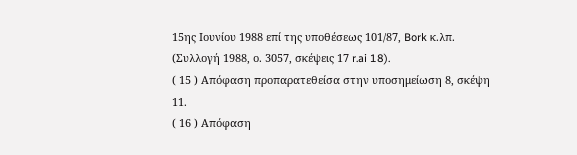15ης Ιουνίου 1988 επί της υποθέσεως 101/87, Bork κ.λπ. (Συλλογή 1988, ο. 3057, σκέψεις 17 r.ai 18).
( 15 ) Απόφαση προπαρατεθείσα στην υποσημείωση 8, σκέψη 11.
( 16 ) Απόφαση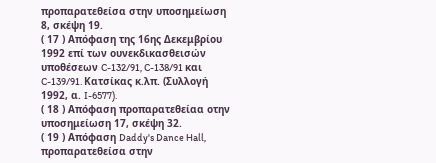προπαρατεθείσα στην υποσημείωση 8, σκέψη 19.
( 17 ) Απόφαση της 16ης Δεκεμβρίου 1992 επί των ουνεκδικασθεισών υποθέσεων C-132/91, C-138/91 και C-139/91. Κατσίκας κ.λπ. (Συλλογή 1992, α. I-6577).
( 18 ) Απόφαση προπαρατεθείαα οτην υποσημείωση 17, σκέψη 32.
( 19 ) Απόφαση Daddy's Dance Hall, προπαρατεθείσα στην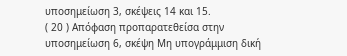υποσημείωση 3, σκέψεις 14 και 15.
( 20 ) Απόφαση προπαρατεθείσα στην υποσημείωση 6, σκέψη Μη υπογράμμιση δική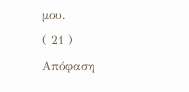μου.
( 21 ) Απόφαση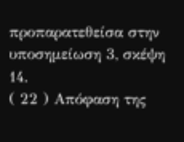προπαρατεθείσα στην υποσημείωση 3, σκέψη 14.
( 22 ) Απόφαση της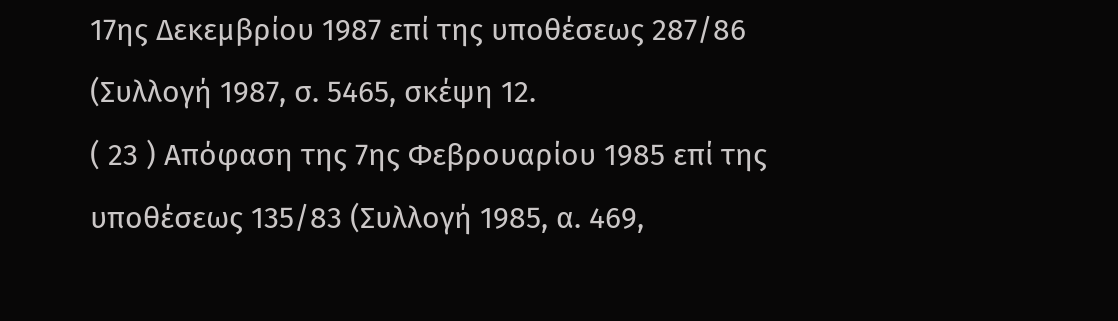17ης Δεκεμβρίου 1987 επί της υποθέσεως 287/86 (Συλλογή 1987, σ. 5465, σκέψη 12.
( 23 ) Απόφαση της 7ης Φεβρουαρίου 1985 επί της υποθέσεως 135/83 (Συλλογή 1985, α. 469,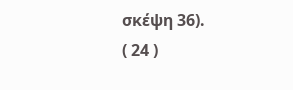σκέψη 36).
( 24 )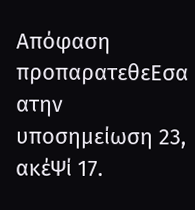Απόφαση προπαρατεθεΕσα ατην υποσημείωση 23, ακέΨί 17.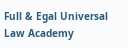Full & Egal Universal Law Academy